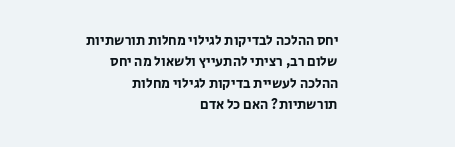יחס ההלכה לבדיקות לגילוי מחלות תורשתיות
שלום רב, רציתי להתעייץ ולשאול מה יחס ההלכה לעשיית בדיקות לגילוי מחלות תורשתיות? האם כל אדם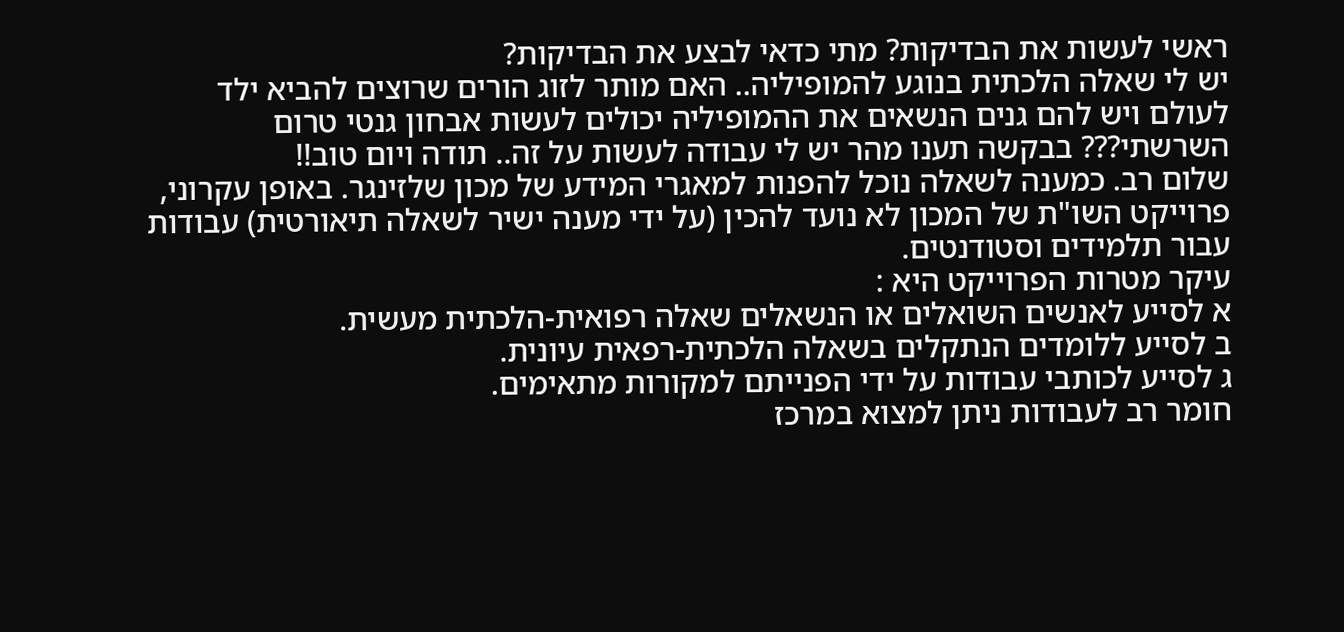ראשי לעשות את הבדיקות? מתי כדאי לבצע את הבדיקות?
יש לי שאלה הלכתית בנוגע להמופיליה.. האם מותר לזוג הורים שרוצים להביא ילד לעולם ויש להם גנים הנשאים את ההמופיליה יכולים לעשות אבחון גנטי טרום השרשתי??? בבקשה תענו מהר יש לי עבודה לעשות על זה.. תודה ויום טוב!!
שלום רב. כמענה לשאלה נוכל להפנות למאגרי המידע של מכון שלזינגר. באופן עקרוני, פרוייקט השו"ת של המכון לא נועד להכין (על ידי מענה ישיר לשאלה תיאורטית) עבודות עבור תלמידים וסטודנטים.
עיקר מטרות הפרוייקט היא :
א לסייע לאנשים השואלים או הנשאלים שאלה רפואית-הלכתית מעשית.
ב לסייע ללומדים הנתקלים בשאלה הלכתית-רפאית עיונית.
ג לסייע לכותבי עבודות על ידי הפנייתם למקורות מתאימים.
חומר רב לעבודות ניתן למצוא במרכז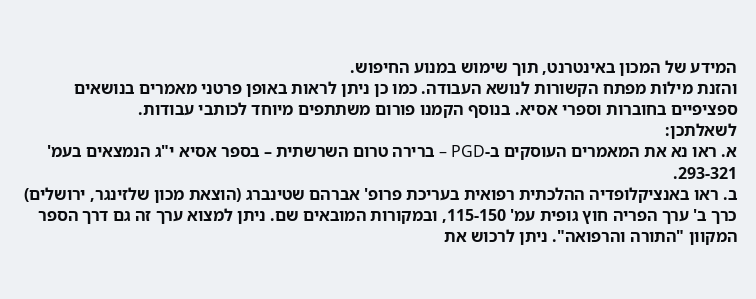המידע של המכון באינטרנט, תוך שימוש במנוע החיפוש.
והזנת מילות מפתח הקשורות לנושא העבודה. כמו כן ניתן לראות באופן פרטני מאמרים בנושאים ספציפיים בחוברות וספרי אסיא. בנוסף הקמנו פורום משתתפים מיוחד לכותבי עבודות.
לשאלתכן:
א. ראו נא את המאמרים העוסקים ב-PGD – ברירה טרום השרשתית – בספר אסיא י"ג הנמצאים בעמ' 293-321.
ב. ראו באנציקלופדיה ההלכתית רפואית בעריכת פרופ' אברהם שטינברג (הוצאת מכון שלזינגר, ירושלים) כרך ב' ערך הפריה חוץ גופית עמ' 115-150, ובמקורות המובאים שם. ניתן למצוא ערך זה גם דרך הספר המקוון "התורה והרפואה". ניתן לרכוש את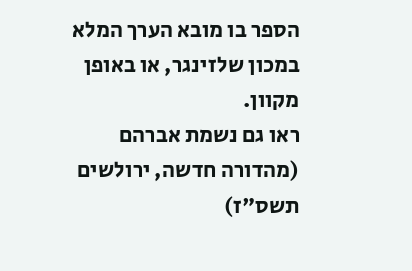הספר בו מובא הערך המלא במכון שלזינגר, או באופן מקוון.
ראו גם נשמת אברהם (מהדורה חדשה, ירולשים תשס"ז)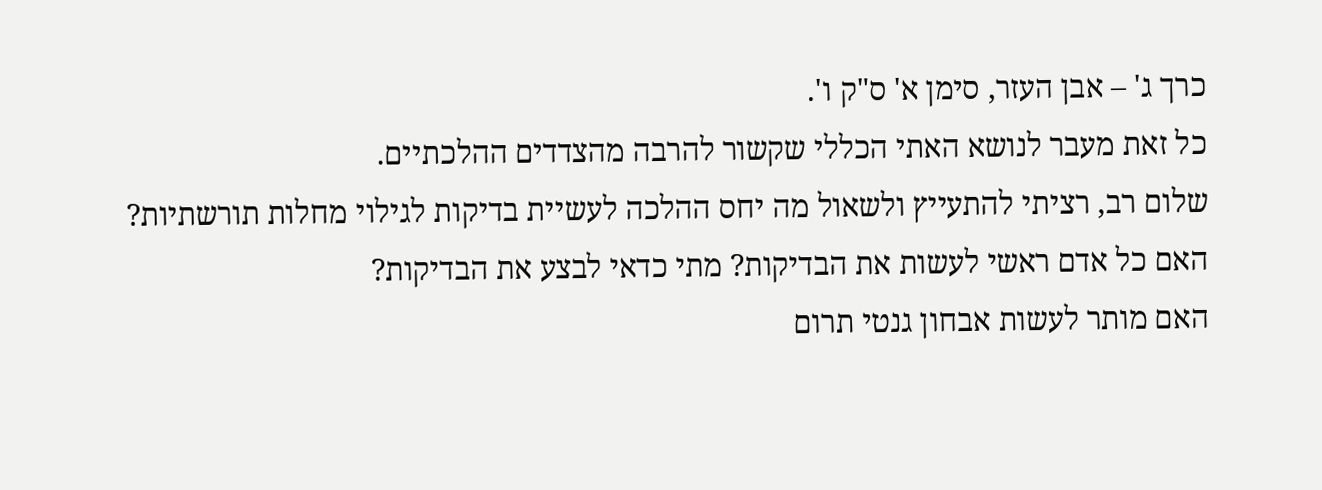כרך ג' – אבן העזר, סימן א' ס"ק ו'.
כל זאת מעבר לנושא האתי הכללי שקשור להרבה מהצדדים ההלכתיים.
שלום רב, רציתי להתעייץ ולשאול מה יחס ההלכה לעשיית בדיקות לגילוי מחלות תורשתיות? האם כל אדם ראשי לעשות את הבדיקות? מתי כדאי לבצע את הבדיקות?
האם מותר לעשות אבחון גנטי תרום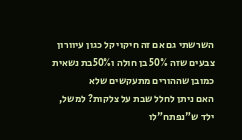השרשתי גם אם זה חיקוי קל כגון עיוורון צבעים שזה 50% בן חולה ו50%בת נשאית כמובן שההורים מתעקשים שלא
האם ניתן לחלל שבת על צלקות? למשל, ילד ש"נפתח"לו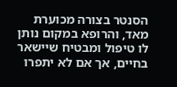הסנטר בצורה מכוערת מאד, והרופא במקום נותן לו טיפול ומבטיח שיישאר בחיים, אך אם לא יתפרו